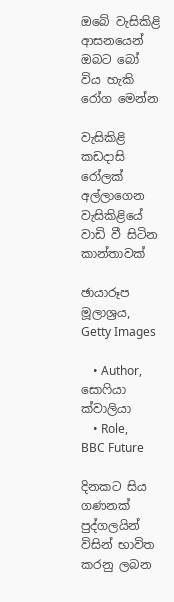ඔබේ වැසිකිළි ආසනයෙන් ඔබට බෝ විය හැකි රෝග මෙන්න

වැසිකිළි කඩදාසි රෝලක් අල්ලාගෙන වැසිකිළියේ වාඩි වී සිටින කාන්තාවක්

ඡායාරූප මූලාශ්‍රය, Getty Images

    • Author, සොෆියා ක්වාලියා
    • Role, BBC Future

දිනකට සිය ගණනක් පුද්ගලයින් විසින් භාවිත කරනු ලබන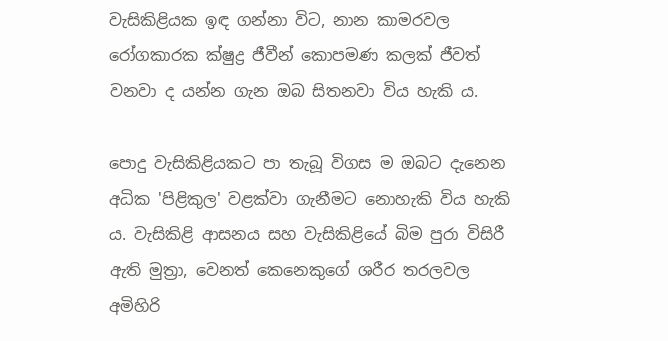වැසිකිළියක ඉඳ ගන්නා විට, නාන කාමරවල රෝගකාරක ක්ෂුද්‍ර ජීවීන් කොපමණ කලක් ජීවත් වනවා ද යන්න ගැන ඔබ සිතනවා විය හැකි ය.

පොදු වැසිකිළියකට පා තැබූ විගස ම ඔබට දැනෙන අධික 'පිළිකුල' වළක්වා ගැනීමට නොහැකි විය හැකි ය. වැසිකිළි ආසනය සහ වැසිකිළියේ බිම පුරා විසිරී ඇති මුත්‍රා, වෙනත් කෙනෙකුගේ ශරීර තරලවල අමිහිරි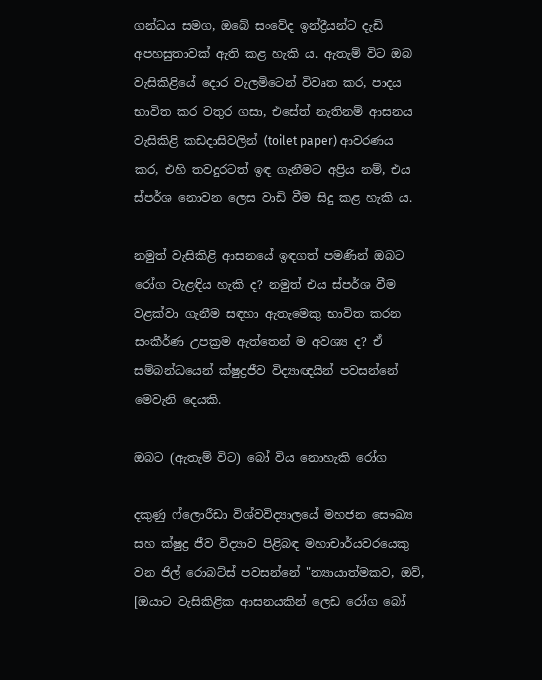ගන්ධය සමග, ඔබේ සංවේද ඉන්ද්‍රීයන්ට දැඩි අපහසුතාවක් ඇති කළ හැකි ය. ඇතැම් විට ඔබ වැසිකිළියේ දොර වැලමිටෙන් විවෘත කර, පාදය භාවිත කර වතුර ගසා, එසේත් නැතිනම් ආසනය වැසිකිළි කඩදාසිවලින් (toilet paper) ආවරණය කර, එහි තවදුරටත් ඉඳ ගැනීමට අප්‍රිය නම්, එය ස්පර්ශ නොවන ලෙස වාඩි වීම සිදු කළ හැකි ය.

නමුත් වැසිකිළි ආසනයේ ඉඳගත් පමණින් ඔබට රෝග වැළඳිය හැකි ද? නමුත් එය ස්පර්ශ වීම වළක්වා ගැනීම සඳහා ඇතැමෙකු භාවිත කරන සංකීර්ණ උපක්‍රම ඇත්තෙන් ම අවශ්‍ය ද? ඒ සම්බන්ධයෙන් ක්ෂුද්‍රජීව විද්‍යාඥයින් පවසන්නේ මෙවැනි දෙයකි.

ඔබට (ඇතැම් විට) බෝ විය නොහැකි රෝග

දකුණු ෆ්ලොරීඩා විශ්වවිද්‍යාලයේ මහජන සෞඛ්‍ය සහ ක්ෂුද්‍ර ජීව විද්‍යාව පිළිබඳ මහාචාර්යවරයෙකු වන ජිල් රොබට්ස් පවසන්නේ "න්‍යායාත්මකව, ඔව්, [ඔයාට වැසිකිළික ආසනයකින් ලෙඩ රෝග බෝ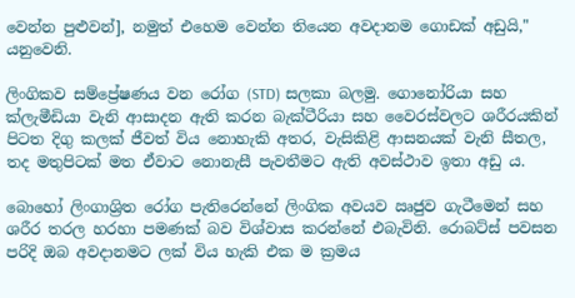වෙන්න පුළුවන්], නමුත් එහෙම වෙන්න තියෙන අවදානම ගොඩක් අඩුයි," යනුවෙනි.

ලිංගිකව සම්ප්‍රේෂණය වන රෝග (STD) සලකා බලමු. ගොනෝරියා සහ ක්ලැමීඩියා වැනි ආසාදන ඇති කරන බැක්ටීරියා සහ වෛරස්වලට ශරීරයකින් පිටත දිගු කලක් ජීවත් විය නොහැකි අතර, වැසිකිළි ආසනයක් වැනි සීතල, තද මතුපිටක් මත ඒවාට නොනැසී පැවතීමට ඇති අවස්ථාව ඉතා අඩු ය.

බොහෝ ලිංගාශ්‍රිත රෝග පැතිරෙන්නේ ලිංගික අවයව ඍජුව ගැටීමෙන් සහ ශරීර තරල හරහා පමණක් බව විශ්වාස කරන්නේ එබැවිනි. රොබට්ස් පවසන පරිදි ඔබ අවදානමට ලක් විය හැකි එක ම ක්‍රමය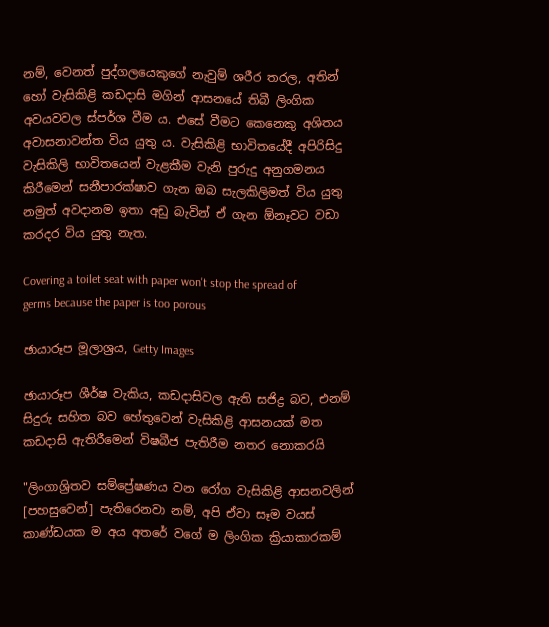නම්, වෙනත් පුද්ගලයෙකුගේ නැවුම් ශරීර තරල, අතින් හෝ වැසිකිළි කඩදාසි මගින් ආසනයේ තිබී ලිංගික අවයවවල ස්පර්ශ වීම ය. එසේ වීමට කෙනෙකු අශිතය අවාසනාවන්ත විය යුතු ය. වැසිකිළි භාවිතයේදී අපිරිසිදු වැසිකිලි භාවිතයෙන් වැළකීම වැනි පුරුදු අනුගමනය කිරීමෙන් සනීපාරක්ෂාව ගැන ඔබ සැලකිලිමත් විය යුතු නමුත් අවදානම ඉතා අඩු බැවින් ඒ ගැන ඕනෑවට වඩා කරදර විය යුතු නැත.

Covering a toilet seat with paper won't stop the spread of germs because the paper is too porous

ඡායාරූප මූලාශ්‍රය, Getty Images

ඡායාරූප ශීර්ෂ වැකිය, කඩදාසිවල ඇති සජිද්‍ර බව, එනම් සිදුරු සහිත බව හේතුවෙන් වැසිකිළි ආසනයක් මත කඩදාසි ඇතිරීමෙන් විෂබීජ පැතිරීම නතර නොකරයි

"ලිංගාශ්‍රිතව සම්ප්‍රේෂණය වන රෝග වැසිකිළි ආසනවලින් [පහසුවෙන්] පැතිරෙනවා නම්, අපි ඒවා සෑම වයස් කාණ්ඩයක ම අය අතරේ වගේ ම ලිංගික ක්‍රියාකාරකම්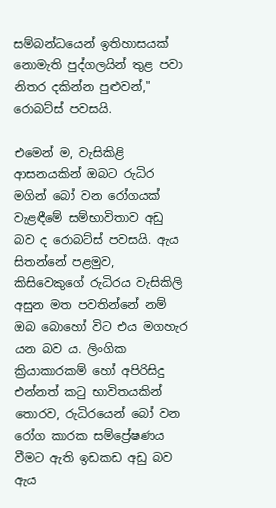සම්බන්ධයෙන් ඉතිහාසයක් නොමැති පුද්ගලයින් තුළ පවා නිතර දකින්න පුළුවන්," රොබට්ස් පවසයි.

එමෙන් ම, වැසිකිළි ආසනයකින් ඔබට රුධිර මගින් බෝ වන රෝගයක් වැළඳීමේ සම්භාවිතාව අඩු බව ද රොබට්ස් පවසයි. ඇය සිතන්නේ පළමුව, කිසිවෙකුගේ රුධිරය වැසිකිලි අසුන මත පවතින්නේ නම් ඔබ බොහෝ විට එය මගහැර යන බව ය. ලිංගික ක්‍රියාකාරකම් හෝ අපිරිසිදු එන්නත් කටු භාවිතයකින් තොරව, රුධිරයෙන් බෝ වන රෝග කාරක සම්ප්‍රේෂණය වීමට ඇති ඉඩකඩ අඩු බව ඇය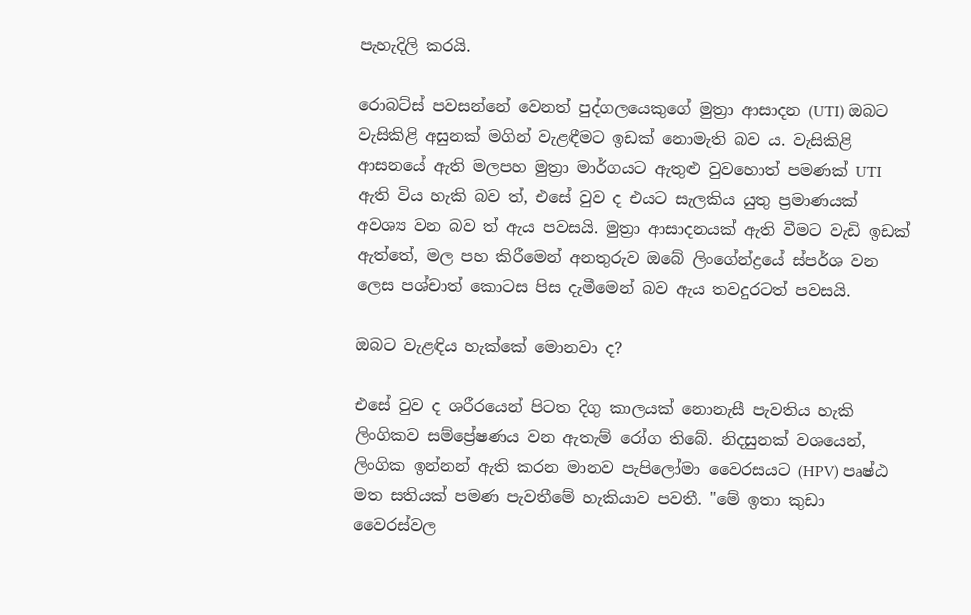පැහැදිලි කරයි.

රොබට්ස් පවසන්නේ වෙනත් පුද්ගලයෙකුගේ මුත්‍රා ආසාදන (UTI) ඔබට වැසිකිළි අසුනක් මගින් වැළඳීමට ඉඩක් නොමැති බව ය. වැසිකිළි ආසනයේ ඇති මලපහ මුත්‍රා මාර්ගයට ඇතුළු වුවහොත් පමණක් UTI ඇති විය හැකි බව ත්, එසේ වුව ද එයට සැලකිය යුතු ප්‍රමාණයක් අවශ්‍ය වන බව ත් ඇය පවසයි. මුත්‍රා ආසාදනයක් ඇති වීමට වැඩි ඉඩක් ඇත්තේ, මල පහ කිරීමෙන් අනතුරුව ඔබේ ලිංගේන්ද්‍රයේ ස්පර්ශ වන ලෙස පශ්චාත් කොටස පිස දැමීමෙන් බව ඇය තවදුරටත් පවසයි.

ඔබට වැළඳිය හැක්කේ මොනවා ද?

එසේ වුව ද ශරීරයෙන් පිටත දිගු කාලයක් නොනැසී පැවතිය හැකි ලිංගිකව සම්ප්‍රේෂණය වන ඇතැම් රෝග තිබේ. නිදසුනක් වශයෙන්, ලිංගික ඉන්නන් ඇති කරන මානව පැපිලෝමා වෛරසයට (HPV) පෘෂ්ඨ මත සතියක් පමණ පැවතීමේ හැකියාව පවතී. "මේ ඉතා කුඩා වෛරස්වල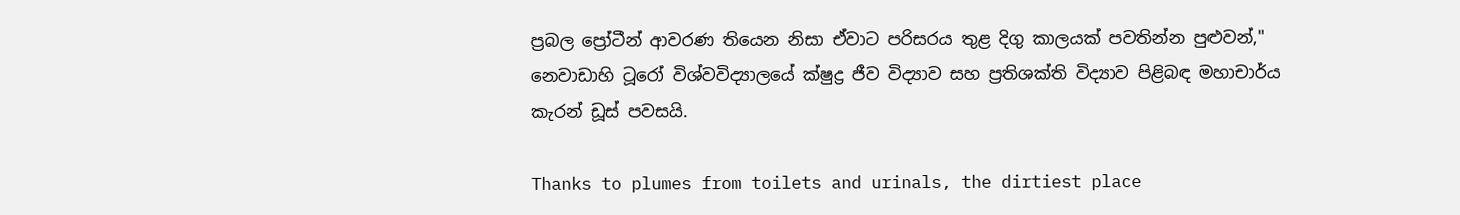ප්‍රබල ප්‍රෝටීන් ආවරණ තියෙන නිසා ඒවාට පරිසරය තුළ දිගු කාලයක් පවතින්න පුළුවන්," නෙවාඩාහි ටූරෝ විශ්වවිද්‍යාලයේ ක්ෂුද්‍ර ජීව විද්‍යාව සහ ප්‍රතිශක්ති විද්‍යාව පිළිබඳ මහාචාර්ය කැරන් ඩූස් පවසයි.

Thanks to plumes from toilets and urinals, the dirtiest place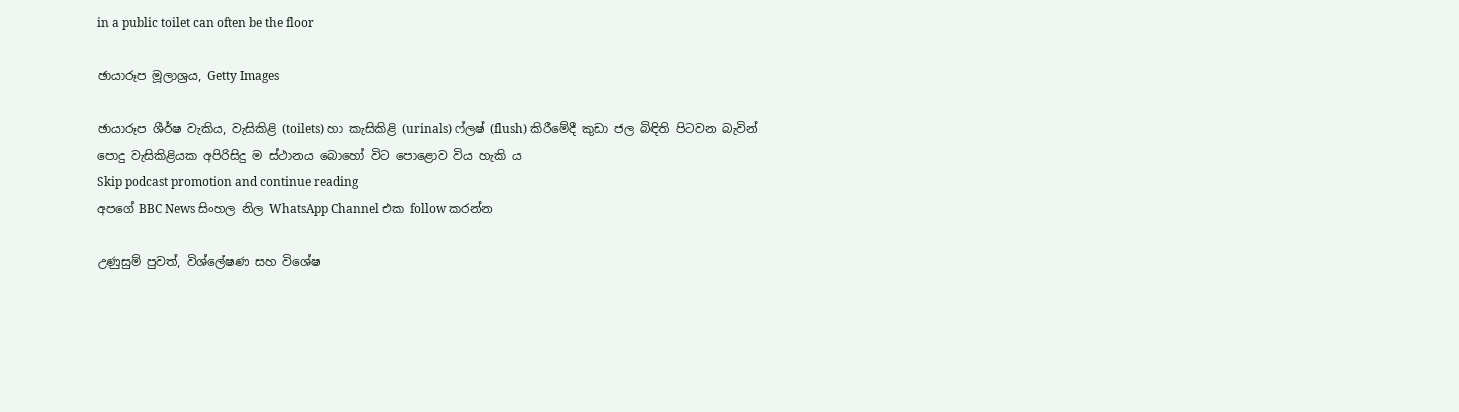in a public toilet can often be the floor

ඡායාරූප මූලාශ්‍රය, Getty Images

ඡායාරූප ශීර්ෂ වැකිය, වැසිකිළි (toilets) හා කැසිකිළි (urinals) ෆ්ලෂ් (flush) කිරීමේදී කුඩා ජල බිඳිති පිටවන බැවින් පොදු වැසිකිළියක අපිරිසිදු ම ස්ථානය බොහෝ විට පොළොව විය හැකි ය
Skip podcast promotion and continue reading
අපගේ BBC News සිංහල නිල WhatsApp Channel එක follow කරන්න

උණුසුම් පුවත්, විශ්ලේෂණ සහ විශේෂ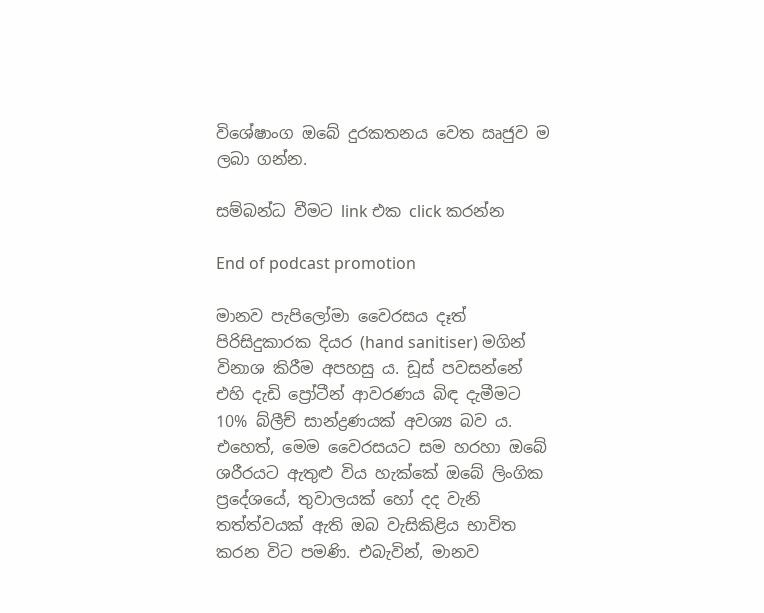විශේෂාංග ඔබේ දුරකතනය වෙත ඍජුව ම ලබා ගන්න.

සම්බන්ධ වීමට link එක click කරන්න

End of podcast promotion

මානව පැපිලෝමා වෛරසය දෑත් පිරිසිදුකාරක දියර (hand sanitiser) මගින් විනාශ කිරීම අපහසු ය. ඩූස් පවසන්නේ එහි දැඩි ප්‍රෝටීන් ආවරණය බිඳ දැමීමට 10% බ්ලීච් සාන්ද්‍රණයක් අවශ්‍ය බව ය. එහෙත්, මෙම වෛරසයට සම හරහා ඔබේ ශරීරයට ඇතුළු විය හැක්කේ ඔබේ ලිංගික ප්‍රදේශයේ, තුවාලයක් හෝ දද වැනි තත්ත්වයක් ඇති ඔබ වැසිකිළිය භාවිත කරන විට පමණි. එබැවින්, මානව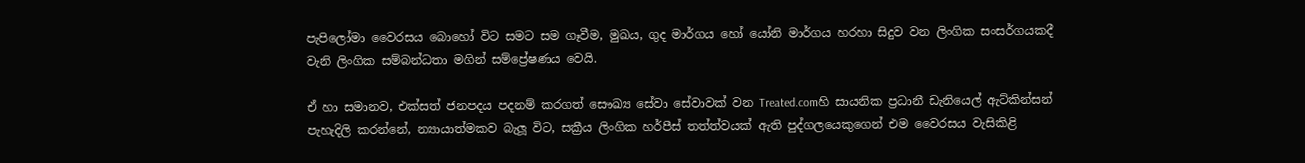පැපිලෝමා වෛරසය බොහෝ විට සමට සම ගෑවීම, මුඛය, ගුද මාර්ගය හෝ යෝනි මාර්ගය හරහා සිදුව වන ලිංගික සංසර්ගයකදී වැනි ලිංගික සම්බන්ධතා මගින් සම්ප්‍රේෂණය වෙයි.

ඒ හා සමානව, එක්සත් ජනපදය පදනම් කරගත් සෞඛ්‍ය සේවා සේවාවක් වන Treated.comහි සායනික ප්‍රධානී ඩැනියෙල් ඇට්කින්සන් පැහැදිලි කරන්නේ, න්‍යායාත්මකව බැලූ විට, සක්‍රීය ලිංගික හර්පීස් තත්ත්වයක් ඇති පුද්ගලයෙකුගෙන් එම වෛරසය වැසිකිළි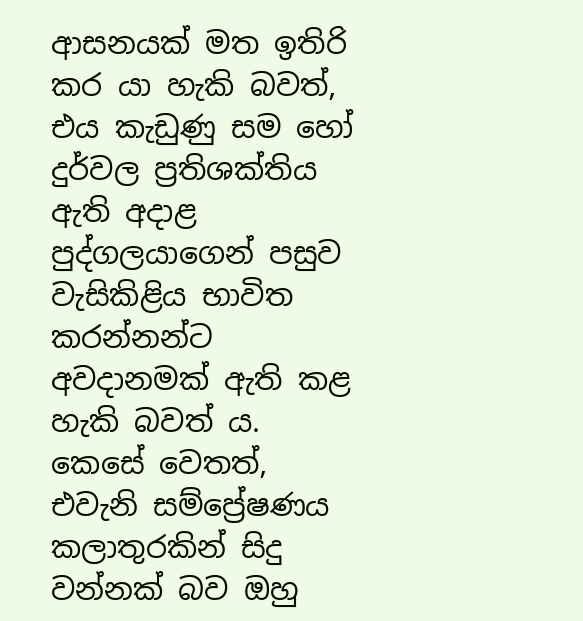ආසනයක් මත ඉතිරි කර යා හැකි බවත්, එය කැඩුණු සම හෝ දුර්වල ප්‍රතිශක්තිය ඇති අදාළ පුද්ගලයාගෙන් පසුව වැසිකිළිය භාවිත කරන්නන්ට අවදානමක් ඇති කළ හැකි බවත් ය. කෙසේ වෙතත්, එවැනි සම්ප්‍රේෂණය කලාතුරකින් සිදු වන්නක් බව ඔහු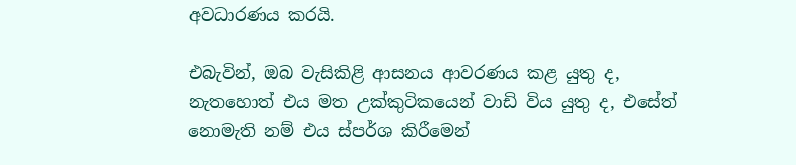අවධාරණය කරයි.

එබැවින්, ඔබ වැසිකිළි ආසනය ආවරණය කළ යුතු ද, නැතහොත් එය මත උක්කුටිකයෙන් වාඩි විය යුතු ද, එසේත් නොමැති නම් එය ස්පර්ශ කිරීමෙන්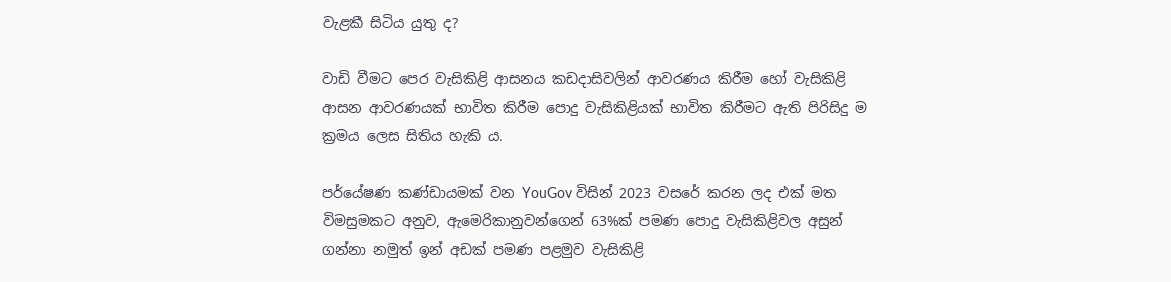වැළකී සිටිය යුතු ද?

වාඩි වීමට පෙර වැසිකිළි ආසනය කඩදාසිවලින් ආවරණය කිරීම හෝ වැසිකිළි ආසන ආවරණයක් භාවිත කිරීම පොදු වැසිකිළියක් භාවිත කිරීමට ඇති පිරිසිදු ම ක්‍රමය ලෙස සිතිය හැකි ය.

පර්යේෂණ කණ්ඩායමක් වන YouGov විසින් 2023 වසරේ කරන ලද එක් මත විමසුමකට අනුව, ඇමෙරිකානුවන්ගෙන් 63%ක් පමණ පොදු වැසිකිළිවල අසුන් ගන්නා නමුත් ඉන් අඩක් පමණ පළමුව වැසිකිළි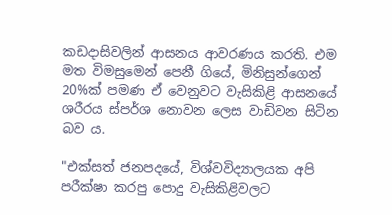කඩදාසිවලින් ආසනය ආවරණය කරති. එම මත විමසුමෙන් පෙනී ගියේ, මිනිසුන්ගෙන් 20%ක් පමණ ඒ වෙනුවට වැසිකිළි ආසනයේ ශරීරය ස්පර්ශ නොවන ලෙස වාඩිවන සිටින බව ය.

"එක්සත් ජනපදයේ, විශ්වවිද්‍යාලයක අපි පරීක්ෂා කරපු පොදු වැසිකිළිවලට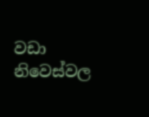වඩා නිවෙස්වල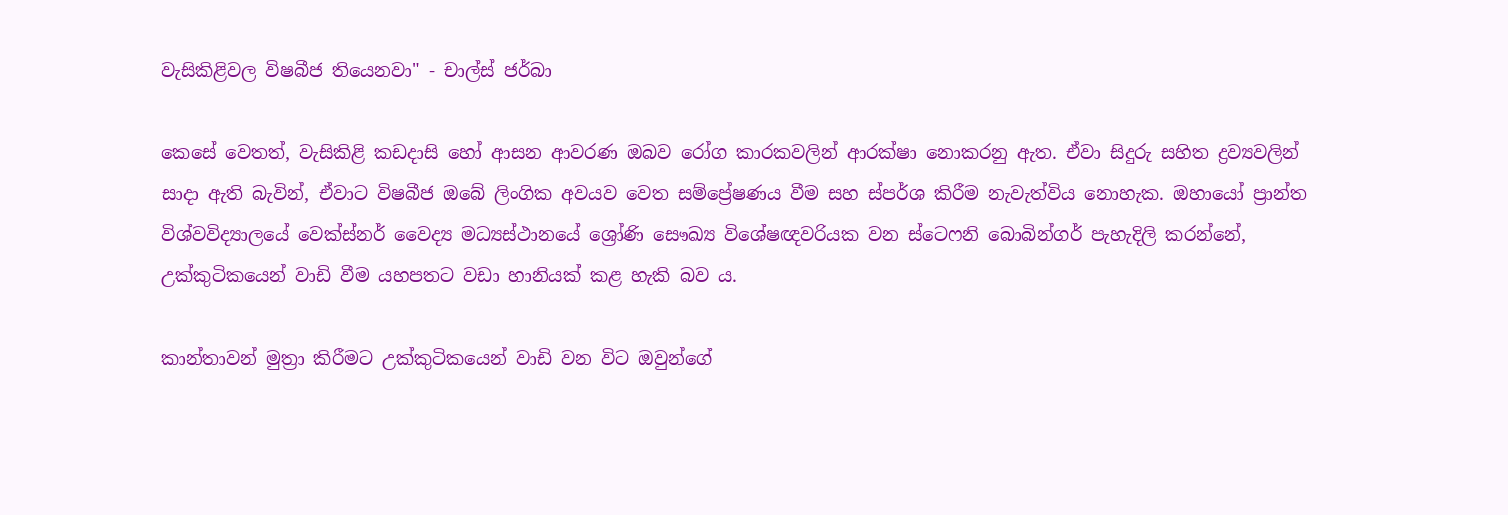වැසිකිළිවල විෂබීජ තියෙනවා" - චාල්ස් ජර්බා

කෙසේ වෙතත්, වැසිකිළි කඩදාසි හෝ ආසන ආවරණ ඔබව රෝග කාරකවලින් ආරක්ෂා නොකරනු ඇත. ඒවා සිදුරු සහිත ද්‍රව්‍යවලින් සාදා ඇති බැවින්, ඒවාට විෂබීජ ඔබේ ලිංගික අවයව වෙත සම්ප්‍රේෂණය වීම සහ ස්පර්ශ කිරීම නැවැත්විය නොහැක. ඔහායෝ ප්‍රාන්ත විශ්වවිද්‍යාලයේ වෙක්ස්නර් වෛද්‍ය මධ්‍යස්ථානයේ ශ්‍රෝණි සෞඛ්‍ය විශේෂඥවරියක වන ස්ටෙෆනි බොබින්ගර් පැහැදිලි කරන්නේ, උක්කුටිකයෙන් වාඩි වීම යහපතට වඩා හානියක් කළ හැකි බව ය.

කාන්තාවන් මුත්‍රා කිරීමට උක්කුටිකයෙන් වාඩි වන විට ඔවුන්ගේ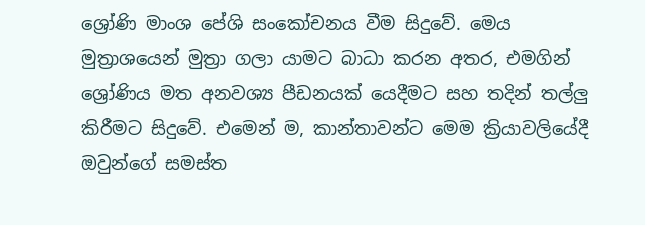ශ්‍රෝණි මාංශ පේශි සංකෝචනය වීම සිදුවේ. මෙය මුත්‍රාශයෙන් මුත්‍රා ගලා යාමට බාධා කරන අතර, එමගින් ශ්‍රෝණිය මත අනවශ්‍ය පීඩනයක් යෙදීමට සහ තදින් තල්ලු කිරීමට සිදුවේ. එමෙන් ම, කාන්තාවන්ට මෙම ක්‍රියාවලියේදී ඔවුන්ගේ සමස්ත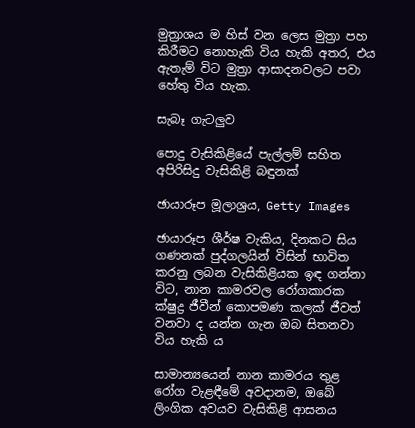මුත්‍රාශය ම හිස් වන ලෙස මුත්‍රා පහ කිරීමට නොහැකි විය හැකි අතර, එය ඇතැම් විට මුත්‍රා ආසාදනවලට පවා හේතු විය හැක.

සැබෑ ගැටලුව

පොදු වැසිකිළියේ පැල්ලම් සහිත අපිරිසිදු වැසිකිළි බඳුනක්

ඡායාරූප මූලාශ්‍රය, Getty Images

ඡායාරූප ශීර්ෂ වැකිය, දිනකට සිය ගණනක් පුද්ගලයින් විසින් භාවිත කරනු ලබන වැසිකිළියක ඉඳ ගන්නා විට, නාන කාමරවල රෝගකාරක ක්ෂුද්‍ර ජීවීන් කොපමණ කලක් ජීවත් වනවා ද යන්න ගැන ඔබ සිතනවා විය හැකි ය

සාමාන්‍යයෙන් නාන කාමරය තුළ රෝග වැළඳීමේ අවදානම, ඔබේ ලිංගික අවයව වැසිකිළි ආසනය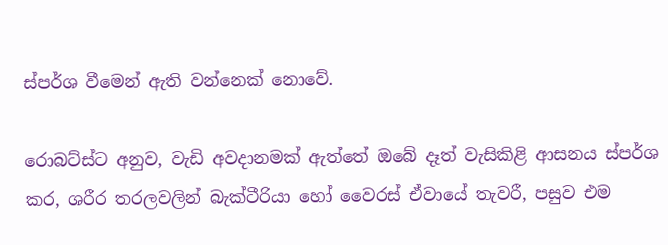ස්පර්ශ වීමෙන් ඇති වන්නෙක් නොවේ.

රොබට්ස්ට අනුව, වැඩි අවදානමක් ඇත්තේ ඔබේ දෑත් වැසිකිළි ආසනය ස්පර්ශ කර, ශරීර තරලවලින් බැක්ටීරියා හෝ වෛරස් ඒවායේ තැවරී, පසුව එම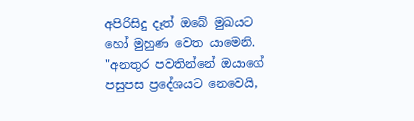අපිරිසිදු දෑත් ඔබේ මුඛයට හෝ මුහුණ වෙත යාමෙනි. "අනතුර පවතින්නේ ඔයාගේ පසුපස ප්‍රදේශයට නෙවෙයි,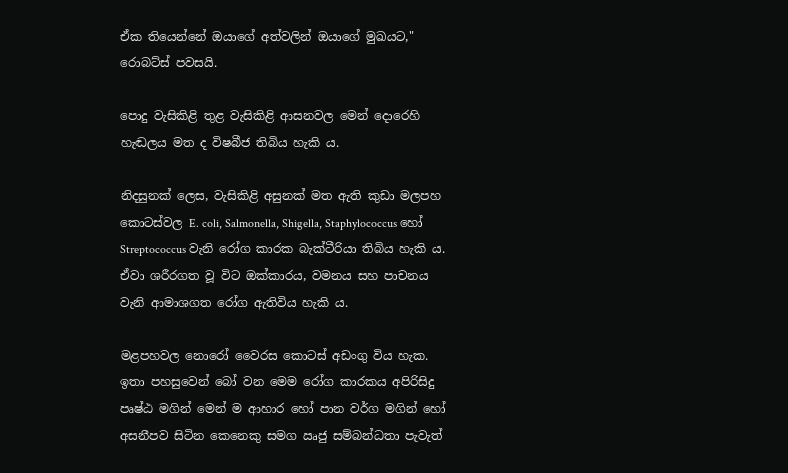ඒක තියෙන්නේ ඔයාගේ අත්වලින් ඔයාගේ මුඛයට," රොබට්ස් පවසයි.

පොදු වැසිකිළි තුළ වැසිකිළි ආසනවල මෙන් දොරෙහි හැඬලය මත ද විෂබීජ තිබිය හැකි ය.

නිදසුනක් ලෙස, වැසිකිළි අසුනක් මත ඇති කුඩා මලපහ කොටස්වල E. coli, Salmonella, Shigella, Staphylococcus හෝ Streptococcus වැනි රෝග කාරක බැක්ටීරියා තිබිය හැකි ය. ඒවා ශරීරගත වූ විට ඔක්කාරය, වමනය සහ පාචනය වැනි ආමාශගත රෝග ඇතිවිය හැකි ය.

මළපහවල නොරෝ වෛරස කොටස් අඩංගු විය හැක. ඉතා පහසුවෙන් බෝ වන මෙම රෝග කාරකය අපිරිසිදු පෘෂ්ඨ මගින් මෙන් ම ආහාර හෝ පාන වර්ග මගින් හෝ අසනීපව සිටින කෙනෙකු සමග ඍජු සම්බන්ධතා පැවැත්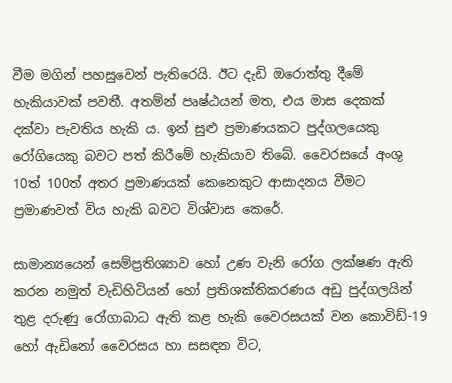වීම මගින් පහසුවෙන් පැතිරෙයි. ඊට දැඩි ඔරොත්තු දීමේ හැකියාවක් පවතී. අතම්න් පෘෂ්ඨයන් මත, එය මාස දෙකක් දක්වා පැවතිය හැකි ය. ඉන් සුළු ප්‍රමාණයකට පුද්ගලයෙකු රෝගියෙකු බවට පත් කිරීමේ හැකියාව තිබේ. වෛරසයේ අංශු 10ත් 100ත් අතර ප්‍රමාණයක් කෙනෙකුට ආසාදනය වීමට ප්‍රමාණවත් විය හැකි බවට විශ්වාස කෙරේ.

සාමාන්‍යයෙන් සෙම්ප්‍රතිශ්‍යාව හෝ උණ වැනි රෝග ලක්ෂණ ඇති කරන නමුත් වැඩිහිටියන් හෝ ප්‍රතිශක්තිකරණය අඩු පුද්ගලයින් තුළ දරුණු රෝගාබාධ ඇති කළ හැකි වෛරසයක් වන කොවිඩ්-19 හෝ ඇඩිනෝ වෛරසය හා සසඳන විට,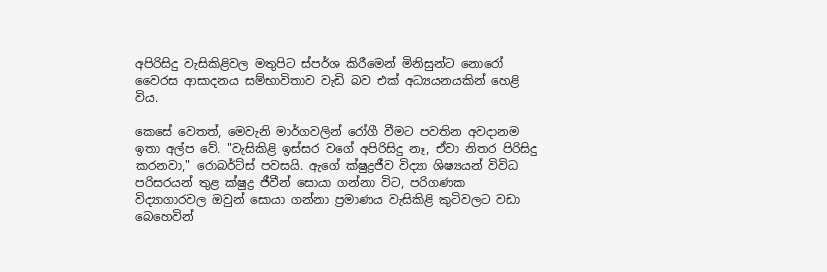අපිරිසිදු වැසිකිළිවල මතුපිට ස්පර්ශ කිරීමෙන් මිනිසුන්ට නොරෝ වෛරස ආසාදනය සම්භාවිතාව වැඩි බව එක් අධ්‍යයනයකින් හෙළි විය.

කෙසේ වෙතත්, මෙවැනි මාර්ගවලින් රෝගී වීමට පවතින අවදානම ඉතා අල්ප වේ. "වැසිකිළි ඉස්සර වගේ අපිරිසිදු නෑ, ඒවා නිතර පිරිසිදු කරනවා," රොබර්ට්ස් පවසයි. ඇගේ ක්ෂුද්‍රජීව විද්‍යා ශිෂ්‍යයන් විවිධ පරිසරයන් තුළ ක්ෂුද්‍ර ජීවීන් සොයා ගන්නා විට, පරිගණක විද්‍යාගාරවල ඔවුන් සොයා ගන්නා ප්‍රමාණය වැසිකිළි කුටිවලට වඩා බෙහෙවින්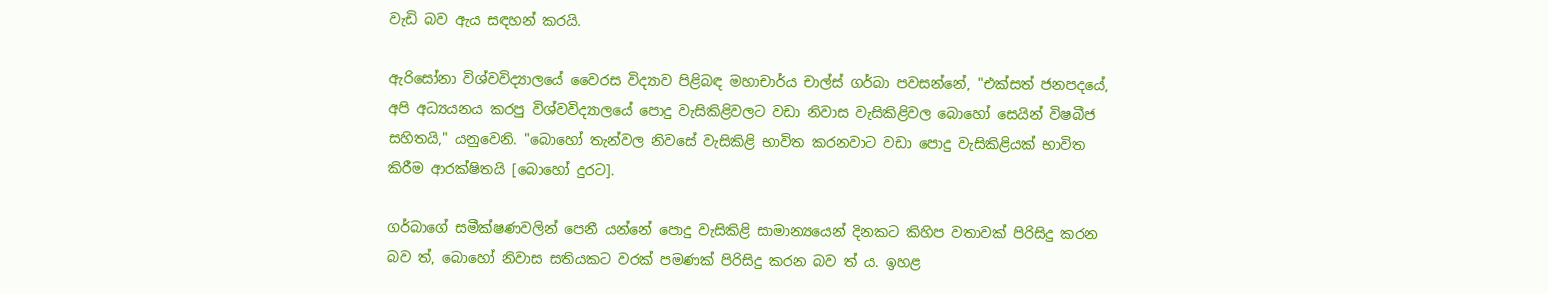වැඩි බව ඇය සඳහන් කරයි.

ඇරිසෝනා විශ්වවිද්‍යාලයේ වෛරස විද්‍යාව පිළිබඳ මහාචාර්ය චාල්ස් ගර්බා පවසන්නේ, "එක්සත් ජනපදයේ, අපි අධ්‍යයනය කරපු විශ්වවිද්‍යාලයේ පොදු වැසිකිළිවලට වඩා නිවාස වැසිකිළිවල බොහෝ සෙයින් විෂබීජ සහිතයි," යනුවෙනි. "බොහෝ තැන්වල නිවසේ වැසිකිළි භාවිත කරනවාට වඩා පොදු වැසිකිළියක් භාවිත කිරීම ආරක්ෂිතයි [බොහෝ දුරට].

ගර්බාගේ සමීක්ෂණවලින් පෙනී යන්නේ පොදු වැසිකිළි සාමාන්‍යයෙන් දිනකට කිහිප වතාවක් පිරිසිදු කරන බව ත්, බොහෝ නිවාස සතියකට වරක් පමණක් පිරිසිදු කරන බව ත් ය. ඉහළ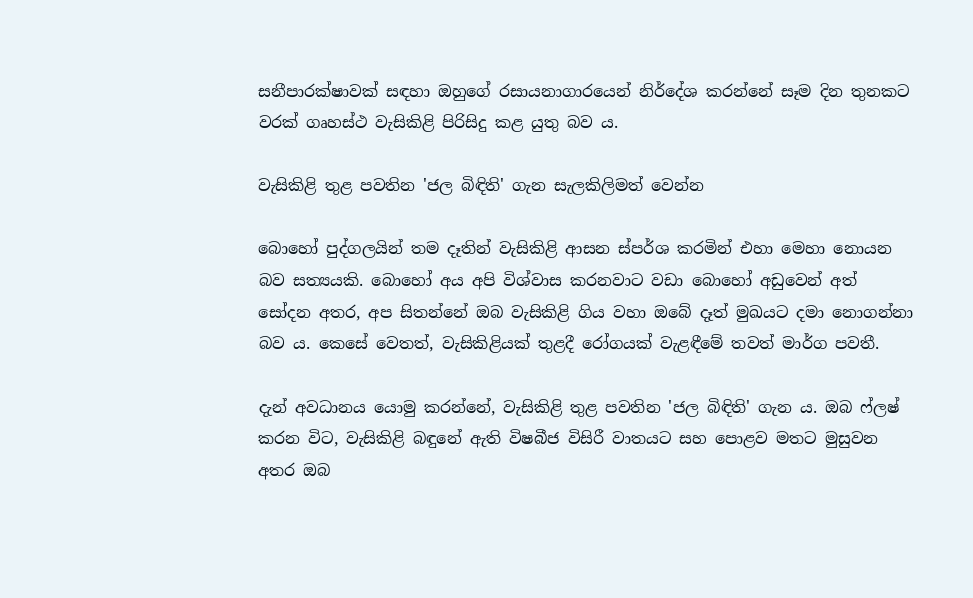සනීපාරක්ෂාවක් සඳහා ඔහුගේ රසායනාගාරයෙන් නිර්දේශ කරන්නේ සෑම දින තුනකට වරක් ගෘහස්ථ වැසිකිළි පිරිසිදු කළ යුතු බව ය.

වැසිකිළි තුළ පවතින 'ජල බිඳිති' ගැන සැලකිලිමත් වෙන්න

බොහෝ පුද්ගලයින් තම දෑතින් වැසිකිළි ආසන ස්පර්ශ කරමින් එහා මෙහා නොයන බව සත්‍යයකි. බොහෝ අය අපි විශ්වාස කරනවාට වඩා බොහෝ අඩුවෙන් අත් සෝදන අතර, අප සිතන්නේ ඔබ වැසිකිළි ගිය වහා ඔබේ දෑත් මුඛයට දමා නොගන්නා බව ය. කෙසේ වෙතත්, වැසිකිළියක් තුළදී රෝගයක් වැළඳීමේ තවත් මාර්ග පවතී.

දැන් අවධානය යොමු කරන්නේ, වැසිකිළි තුළ පවතින 'ජල බිඳිති' ගැන ය. ඔබ ෆ්ලෂ් කරන විට, වැසිකිළි බඳුනේ ඇති විෂබීජ විසිරී වාතයට සහ පොළව මතට මුසුවන අතර ඔබ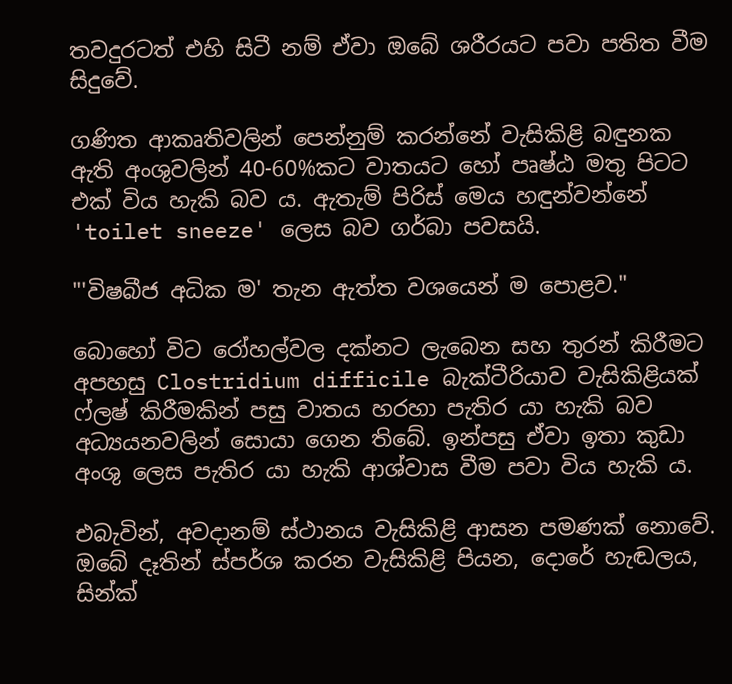තවදුරටත් එහි සිටී නම් ඒවා ඔබේ ශරීරයට පවා පතිත වීම සිදුවේ.

ගණිත ආකෘතිවලින් පෙන්නුම් කරන්නේ වැසිකිළි බඳුනක ඇති අංශුවලින් 40-60%කට වාතයට හෝ පෘෂ්ඨ මතු පිටට එක් විය හැකි බව ය. ඇතැම් පිරිස් මෙය හඳුන්වන්නේ 'toilet sneeze' ලෙස බව ගර්බා පවසයි.

"'විෂබීජ අධික ම' තැන ඇත්ත වශයෙන් ම පොළව."

බොහෝ විට රෝහල්වල දක්නට ලැබෙන සහ තුරන් කිරීමට අපහසු Clostridium difficile බැක්ටීරියාව වැසිකිළියක් ෆ්ලෂ් කිරීමකින් පසු වාතය හරහා පැතිර යා හැකි බව අධ්‍යයනවලින් සොයා ගෙන තිබේ. ඉන්පසු ඒවා ඉතා කුඩා අංශු ලෙස පැතිර යා හැකි ආශ්වාස වීම පවා විය හැකි ය.

එබැවින්, අවදානම් ස්ථානය වැසිකිළි ආසන පමණක් නොවේ. ඔබේ දෑතින් ස්පර්ශ කරන වැසිකිළි පියන, දොරේ හැඬලය, සින්ක්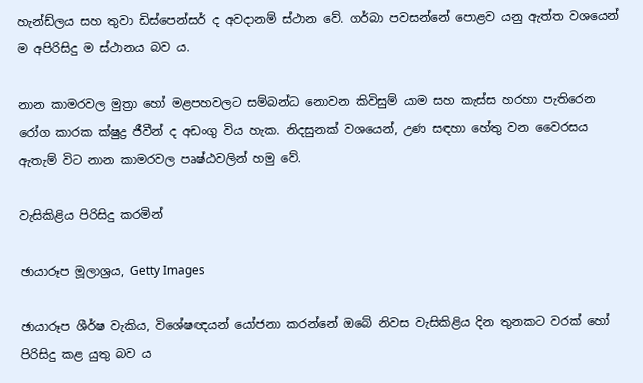හැන්ඩ්ලය සහ තුවා ඩිස්පෙන්සර් ද අවදානම් ස්ථාන වේ. ගර්බා පවසන්නේ පොළව යනු ඇත්ත වශයෙන් ම අපිරිසිදු ම ස්ථානය බව ය.

නාන කාමරවල මුත්‍රා හෝ මළපහවලට සම්බන්ධ නොවන කිවිසුම් යාම සහ කැස්ස හරහා පැතිරෙන රෝග කාරක ක්ෂුද්‍ර ජීවීන් ද අඩංගු විය හැක. නිදසුනක් වශයෙන්, උණ සඳහා හේතු වන වෛරසය ඇතැම් විට නාන කාමරවල පෘෂ්ඨවලින් හමු වේ.

වැසිකිළිය පිරිසිදු කරමින්

ඡායාරූප මූලාශ්‍රය, Getty Images

ඡායාරූප ශීර්ෂ වැකිය, විශේෂඥයන් යෝජනා කරන්නේ ඔබේ නිවස වැසිකිළිය දින තුනකට වරක් හෝ පිරිසිදු කළ යුතු බව ය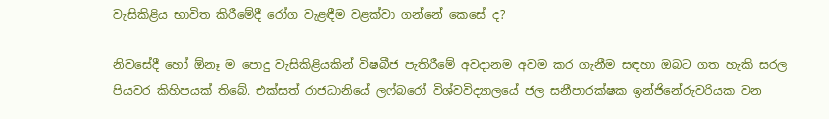වැසිකිළිය භාවිත කිරීමේදී රෝග වැළඳීම වළක්වා ගන්නේ කෙසේ ද?

නිවසේදී හෝ ඕනෑ ම පොදු වැසිකිළියකින් විෂබීජ පැතිරීමේ අවදානම අවම කර ගැනීම සඳහා ඔබට ගත හැකි සරල පියවර කිහිපයක් තිබේ. එක්සත් රාජධානියේ ලෆ්බරෝ විශ්වවිද්‍යාලයේ ජල සනීපාරක්ෂක ඉන්ජිනේරුවරියක වන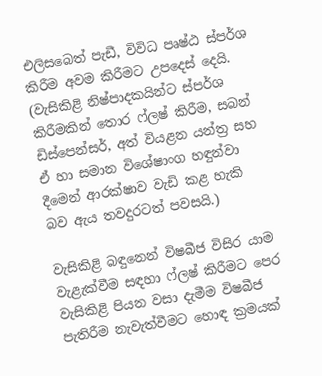එලිසබෙත් පැඩී, විවිධ පෘෂ්ඨ ස්පර්ශ කිරීම අවම කිරීමට උපදෙස් දෙයි. (වැසිකිළි නිෂ්පාදකයින්ට ස්පර්ශ කිරීමකින් තොර ෆ්ලෂ් කිරීම, සබන් ඩිස්පෙන්සර්, අත් වියළන යන්ත්‍ර සහ ඒ හා සමාන විශේෂාංග හඳුන්වා දීමෙන් ආරක්ෂාව වැඩි කළ හැකි බව ඇය තවදුරටත් පවසයි.)

වැසිකිළි බඳුනෙන් විෂබීජ විසිර යාම වැළැක්වීම සඳහා ෆ්ලෂ් කිරීමට පෙර වැසිකිළි පියන වසා දැමීම විෂබීජ පැතිරීම නැවැත්වීමට හොඳ ක්‍රමයක්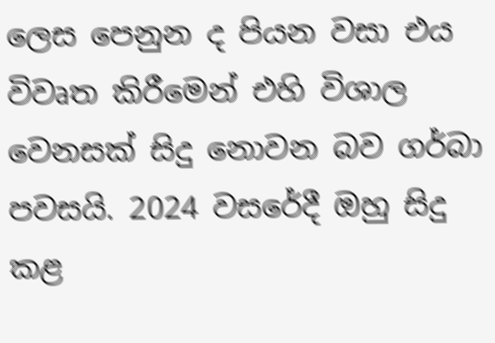ලෙස පෙනුන ද පියන වසා එය විවෘත කිරීමෙන් එහි විශාල වෙනසක් සිදු නොවන බව ගර්බා පවසයි. 2024 වසරේදී ඔහු සිදු කළ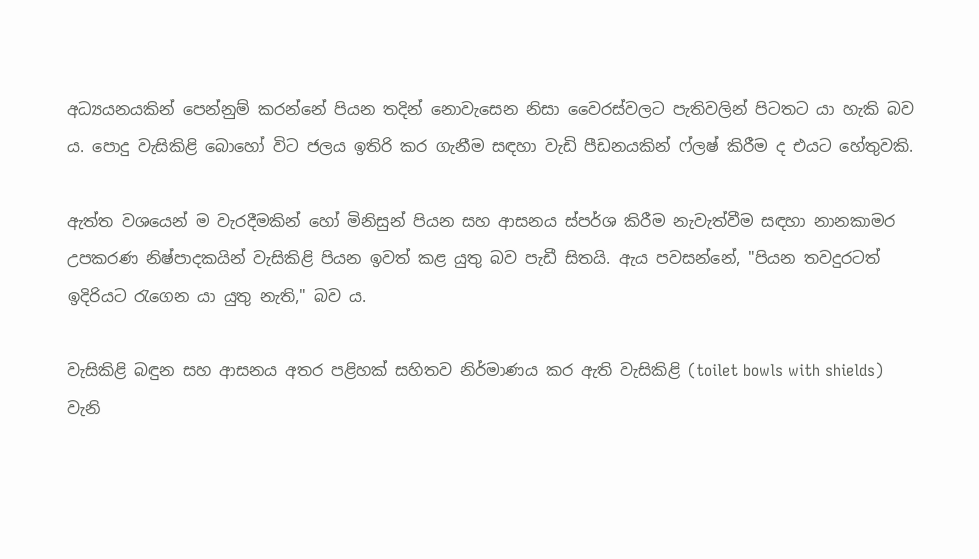අධ්‍යයනයකින් පෙන්නුම් කරන්නේ පියන තදින් නොවැසෙන නිසා වෛරස්වලට පැතිවලින් පිටතට යා හැකි බව ය. පොදු වැසිකිළි බොහෝ විට ජලය ඉතිරි කර ගැනීම සඳහා වැඩි පීඩනයකින් ෆ්ලෂ් කිරීම ද එයට හේතුවකි.

ඇත්ත වශයෙන් ම වැරදීමකින් හෝ මිනිසුන් පියන සහ ආසනය ස්පර්ශ කිරීම නැවැත්වීම සඳහා නානකාමර උපකරණ නිෂ්පාදකයින් වැසිකිළි පියන ඉවත් කළ යුතු බව පැඩී සිතයි. ඇය පවසන්නේ, "පියන තවදුරටත් ඉදිරියට රැගෙන යා යුතු නැති," බව ය.

වැසිකිළි බඳුන සහ ආසනය අතර පළිහක් සහිතව නිර්මාණය කර ඇති වැසිකිළි (toilet bowls with shields) වැනි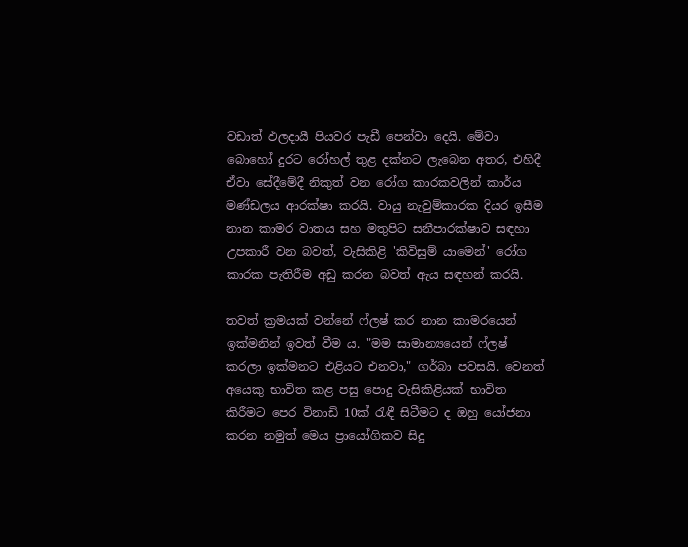වඩාත් ඵලදායී පියවර පැඩී පෙන්වා දෙයි. මේවා බොහෝ දුරට රෝහල් තුළ දක්නට ලැබෙන අතර, එහිදී ඒවා සේදීමේදී නිකුත් වන රෝග කාරකවලින් කාර්ය මණ්ඩලය ආරක්ෂා කරයි. වායු නැවුම්කාරක දියර ඉසීම නාන කාමර වාතය සහ මතුපිට සනීපාරක්ෂාව සඳහා උපකාරී වන බවත්, වැසිකිළි 'කිවිසුම් යාමෙන්' රෝග කාරක පැතිරීම අඩු කරන බවත් ඇය සඳහන් කරයි.

තවත් ක්‍රමයක් වන්නේ ෆ්ලෂ් කර නාන කාමරයෙන් ඉක්මනින් ඉවත් වීම ය. "මම සාමාන්‍යයෙන් ෆ්ලෂ් කරලා ඉක්මනට එළියට එනවා," ගර්බා පවසයි. වෙනත් අයෙකු භාවිත කළ පසු පොදු වැසිකිළියක් භාවිත කිරීමට පෙර විනාඩි 10ක් රැඳී සිටීමට ද ඔහු යෝජනා කරන නමුත් මෙය ප්‍රායෝගිකව සිදු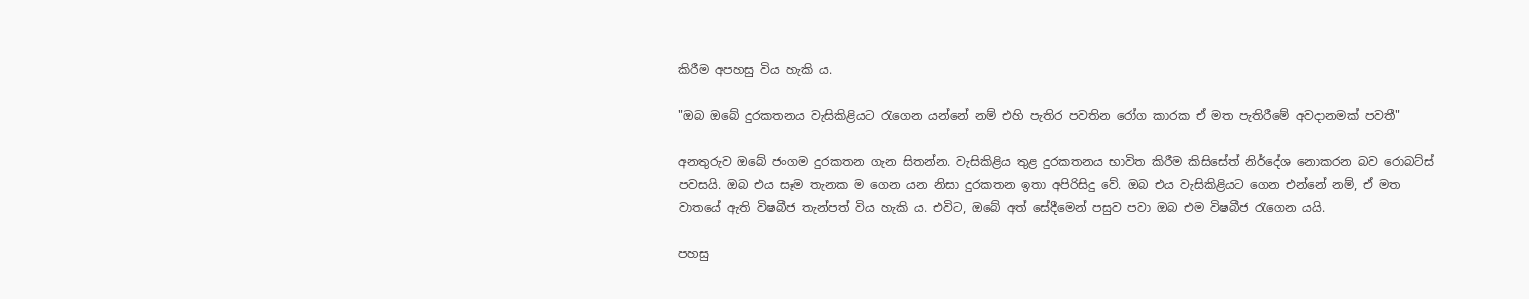කිරීම අපහසු විය හැකි ය.

"ඔබ ඔබේ දුරකතනය වැසිකිළියට රැගෙන යන්නේ නම් එහි පැතිර පවතින රෝග කාරක ඒ මත පැතිරීමේ අවදානමක් පවතී"

අනතුරුව ඔබේ ජංගම දුරකතන ගැන සිතන්න. වැසිකිළිය තුළ දුරකතනය භාවිත කිරීම කිසිසේත් නිර්දේශ නොකරන බව රොබට්ස් පවසයි. ඔබ එය සෑම තැනක ම ගෙන යන නිසා දුරකතන ඉතා අපිරිසිදු වේ. ඔබ එය වැසිකිළියට ගෙන එන්නේ නම්, ඒ මත වාතයේ ඇති විෂබීජ තැන්පත් විය හැකි ය. එවිට, ඔබේ අත් සේදීමෙන් පසුව පවා ඔබ එම විෂබීජ රැගෙන යයි.

පහසු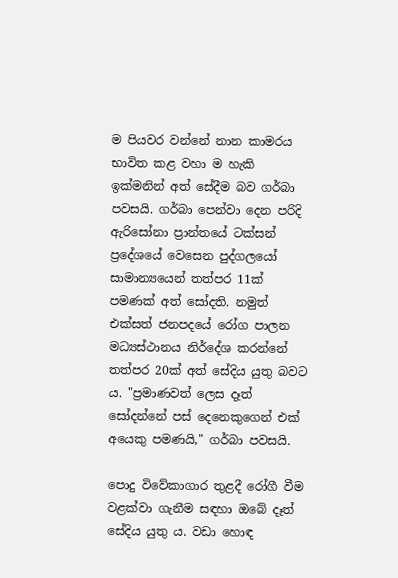ම පියවර වන්නේ නාන කාමරය භාවිත කළ වහා ම හැකි ඉක්මනින් අත් සේදීම බව ගර්බා පවසයි. ගර්බා පෙන්වා දෙන පරිදි ඇරිසෝනා ප්‍රාන්තයේ ටක්සන් ප්‍රදේශයේ වෙසෙන පුද්ගලයෝ සාමාන්‍යයෙන් තත්පර 11ක් පමණක් අත් සෝදති. නමුත් එක්සත් ජනපදයේ රෝග පාලන මධ්‍යස්ථානය නිර්දේශ කරන්නේ තත්පර 20ක් අත් සේදිය යුතු බවට ය. "ප්‍රමාණවත් ලෙස දෑත් සෝදන්නේ පස් දෙනෙකුගෙන් එක් අයෙකු පමණ‍යි," ගර්බා පවසයි.

පොදු විවේකාගාර තුළදී රෝගී වීම වළක්වා ගැනීම සඳහා ඔබේ දෑත් සේදිය යුතු ය. වඩා හොඳ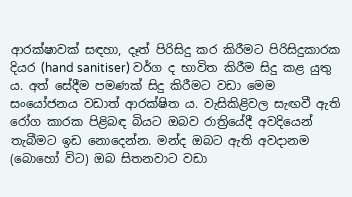ආරක්ෂාවක් සඳහා, දෑත් පිරිසිදු කර කිරීමට පිරිසිදුකාරක දියර (hand sanitiser) වර්ග ද භාවිත කිරීම සිදු කළ යුතු ය. අත් සේදීම පමණක් සිදු කිරීමට වඩා මෙම සංයෝජනය වඩාත් ආරක්ෂිත ය. වැසිකිළිවල සැඟවී ඇති රෝග කාරක පිළිබඳ බියට ඔබව රාත්‍රියේදී අවදියෙන් තැබීමට ඉඩ නොදෙන්න. මන්ද ඔබට ඇති අවදානම (බොහෝ විට) ඔබ සිතනවාට වඩා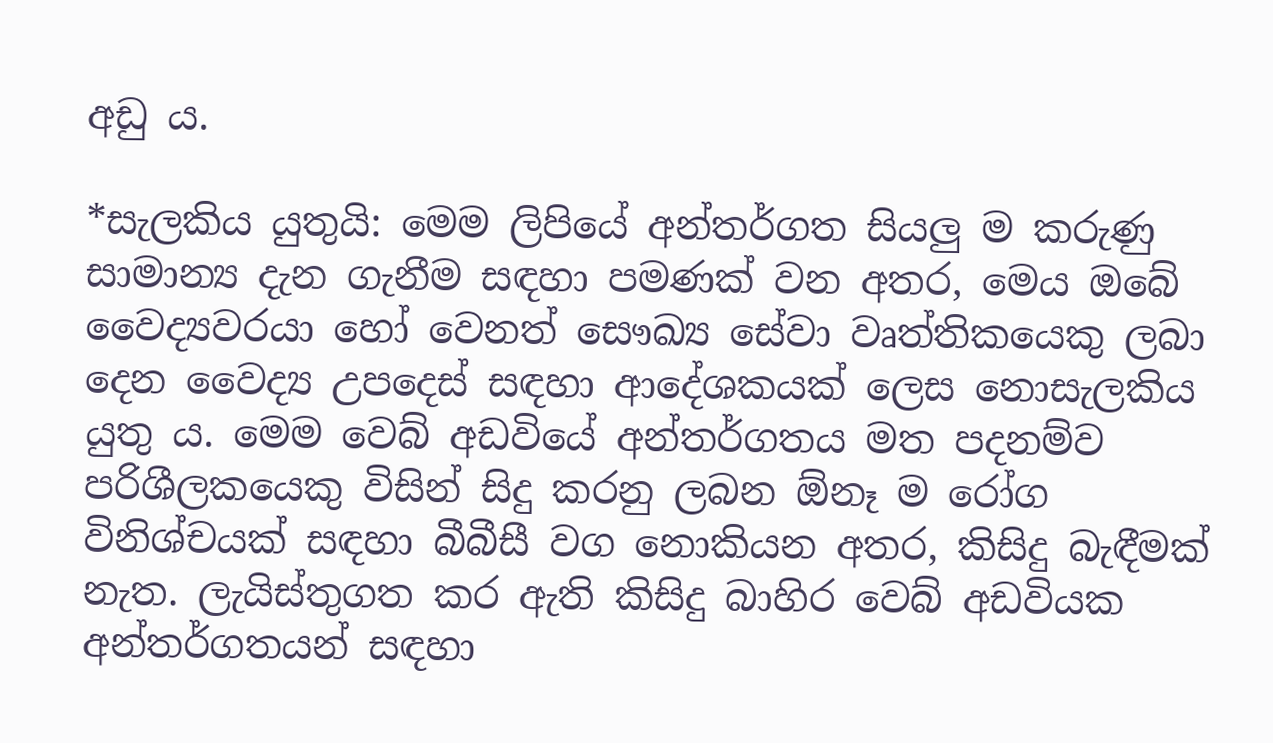අඩු ය.

*සැලකිය යුතුයි: මෙම ලිපියේ අන්තර්ගත සියලු ම කරුණු සාමාන්‍ය දැන ගැනීම සඳහා පමණක් වන අතර, මෙය ඔබේ වෛද්‍යවරයා හෝ වෙනත් සෞඛ්‍ය සේවා වෘත්තිකයෙකු ලබා දෙන වෛද්‍ය උපදෙස් සඳහා ආදේශකයක් ලෙස නොසැලකිය යුතු ය. මෙම වෙබ් අඩවියේ අන්තර්ගතය මත පදනම්ව පරිශීලකයෙකු විසින් සිදු කරනු ලබන ඕනෑ ම රෝග විනිශ්චයක් සඳහා බීබීසී වග නොකියන අතර, කිසිදු බැඳීමක් නැත. ලැයිස්තුගත කර ඇති කිසිදු බාහිර වෙබ් අඩවියක අන්තර්ගතයන් සඳහා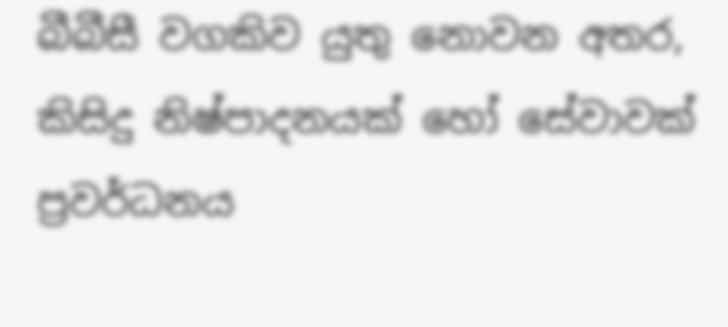බීබීසී වගකිව යුතු නොවන අතර, කිසිදු නිෂ්පාදනයක් හෝ සේවාවක් ප්‍රවර්ධනය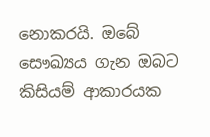නොකරයි. ඔබේ සෞඛ්‍යය ගැන ඔබට කිසියම් ආකාරයක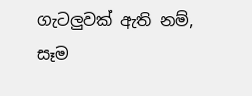ගැටලුවක් ඇති නම්, සෑම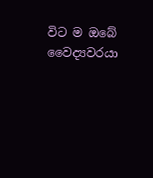විට ම ඔබේ වෛද්‍යවරයා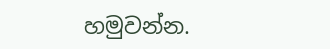හමුවන්න.